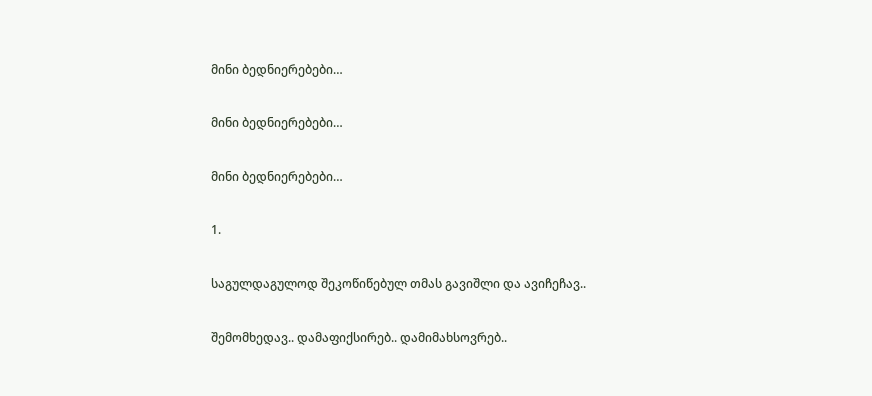მინი ბედნიერებები…

მინი ბედნიერებები…

მინი ბედნიერებები…

1.

საგულდაგულოდ შეკოწიწებულ თმას გავიშლი და ავიჩეჩავ..

შემომხედავ.. დამაფიქსირებ.. დამიმახსოვრებ..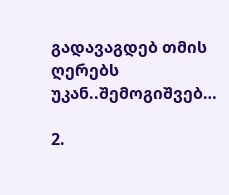გადავაგდებ თმის ღერებს უკან..შემოგიშვებ…

2.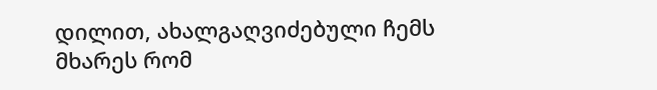დილით, ახალგაღვიძებული ჩემს მხარეს რომ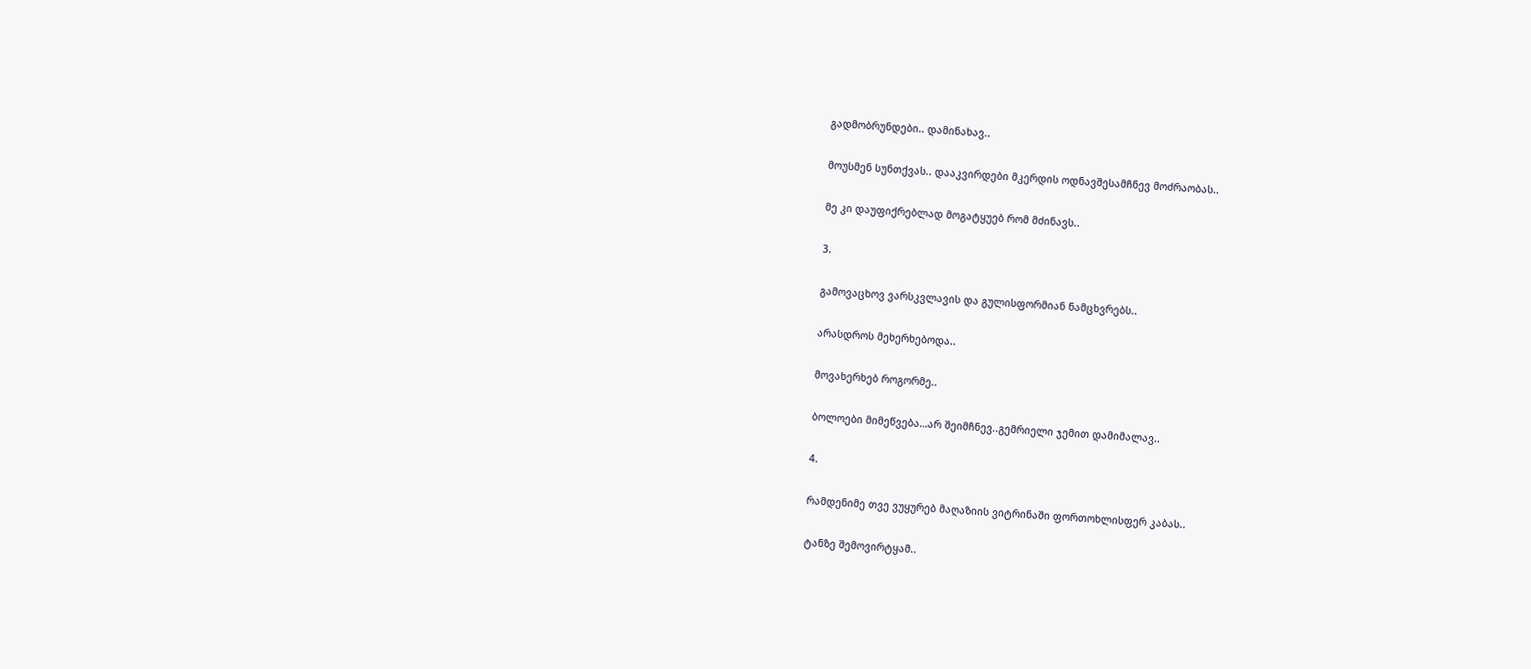გადმობრუნდები.. დამინახავ..

მოუსმენ სუნთქვას.. დააკვირდები მკერდის ოდნავშესამჩნევ მოძრაობას..

მე კი დაუფიქრებლად მოგატყუებ რომ მძინავს..

3.

გამოვაცხოვ ვარსკვლავის და გულისფორმიან ნამცხვრებს..

არასდროს მეხერხებოდა..

მოვახერხებ როგორმე..

ბოლოები მიმეწვება…არ შეიმჩნევ..გემრიელი ჯემით დამიმალავ..

4.

რამდენიმე თვე ვუყურებ მაღაზიის ვიტრინაში ფორთოხლისფერ კაბას..

ტანზე შემოვირტყამ..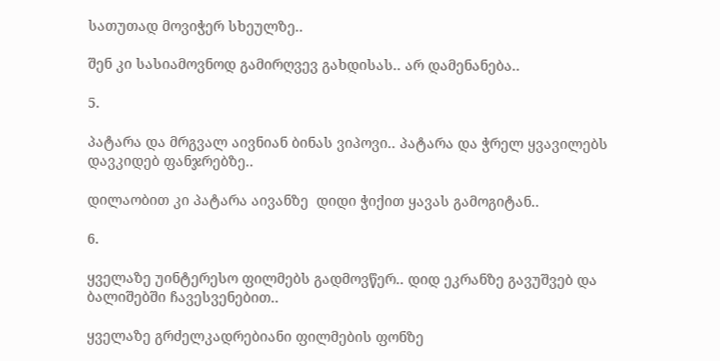სათუთად მოვიჭერ სხეულზე..

შენ კი სასიამოვნოდ გამირღვევ გახდისას.. არ დამენანება..

5.

პატარა და მრგვალ აივნიან ბინას ვიპოვი.. პატარა და ჭრელ ყვავილებს დავკიდებ ფანჯრებზე..

დილაობით კი პატარა აივანზე  დიდი ჭიქით ყავას გამოგიტან..

6.

ყველაზე უინტერესო ფილმებს გადმოვწერ.. დიდ ეკრანზე გავუშვებ და ბალიშებში ჩავესვენებით..

ყველაზე გრძელკადრებიანი ფილმების ფონზე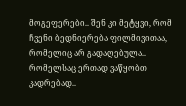მოგეფერები.. შენ კი მეტყვი, რომ ჩვენი ბედნიერება ფილმივითაა, რომელიც არ გადაღებულა.. რომელსაც ერთად ვაწყობთ კადრებად..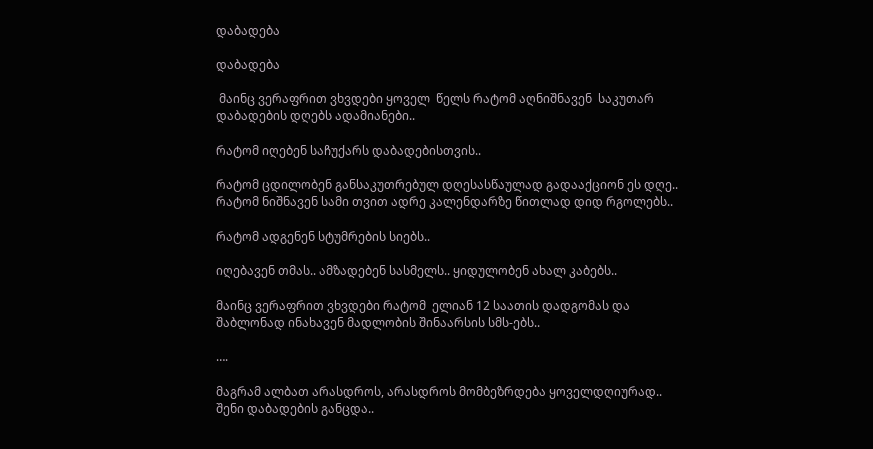დაბადება

დაბადება

 მაინც ვერაფრით ვხვდები ყოველ  წელს რატომ აღნიშნავენ  საკუთარ  დაბადების დღებს ადამიანები..

რატომ იღებენ საჩუქარს დაბადებისთვის..

რატომ ცდილობენ განსაკუთრებულ დღესასწაულად გადააქციონ ეს დღე.. რატომ ნიშნავენ სამი თვით ადრე კალენდარზე წითლად დიდ რგოლებს..

რატომ ადგენენ სტუმრების სიებს..

იღებავენ თმას.. ამზადებენ სასმელს.. ყიდულობენ ახალ კაბებს..

მაინც ვერაფრით ვხვდები რატომ  ელიან 12 საათის დადგომას და შაბლონად ინახავენ მადლობის შინაარსის სმს-ებს..

….

მაგრამ ალბათ არასდროს, არასდროს მომბეზრდება ყოველდღიურად.. შენი დაბადების განცდა..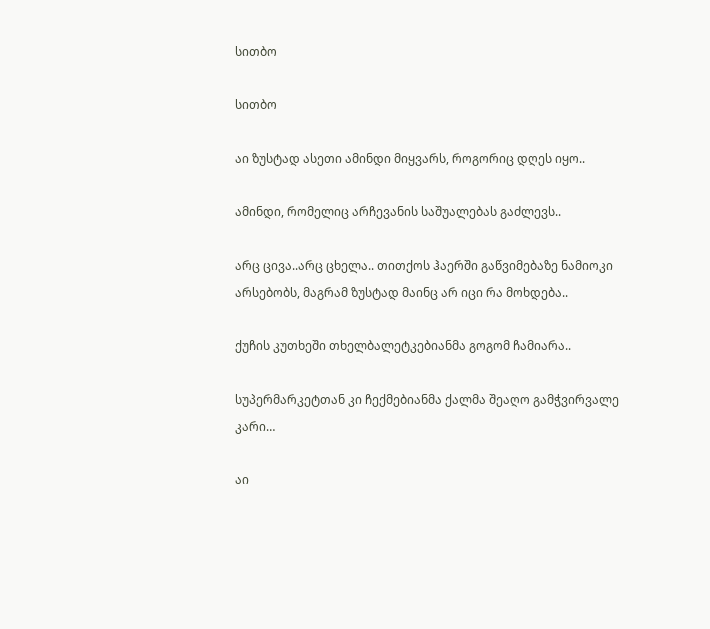სითბო

სითბო

აი ზუსტად ასეთი ამინდი მიყვარს, როგორიც დღეს იყო..

ამინდი, რომელიც არჩევანის საშუალებას გაძლევს..

არც ცივა..არც ცხელა.. თითქოს ჰაერში გაწვიმებაზე ნამიოკი არსებობს, მაგრამ ზუსტად მაინც არ იცი რა მოხდება..

ქუჩის კუთხეში თხელბალეტკებიანმა გოგომ ჩამიარა..

სუპერმარკეტთან კი ჩექმებიანმა ქალმა შეაღო გამჭვირვალე კარი…

აი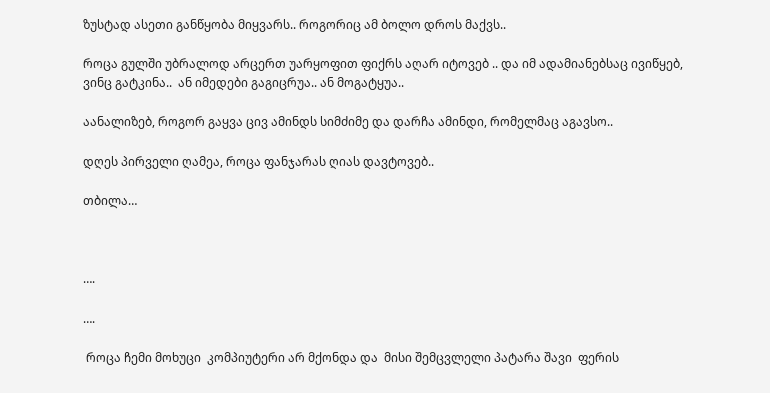ზუსტად ასეთი განწყობა მიყვარს.. როგორიც ამ ბოლო დროს მაქვს..

როცა გულში უბრალოდ არცერთ უარყოფით ფიქრს აღარ იტოვებ .. და იმ ადამიანებსაც ივიწყებ, ვინც გატკინა..  ან იმედები გაგიცრუა.. ან მოგატყუა..

აანალიზებ, როგორ გაყვა ცივ ამინდს სიმძიმე და დარჩა ამინდი, რომელმაც აგავსო..

დღეს პირველი ღამეა, როცა ფანჯარას ღიას დავტოვებ..

თბილა…



….

….

 როცა ჩემი მოხუცი  კომპიუტერი არ მქონდა და  მისი შემცვლელი პატარა შავი  ფერის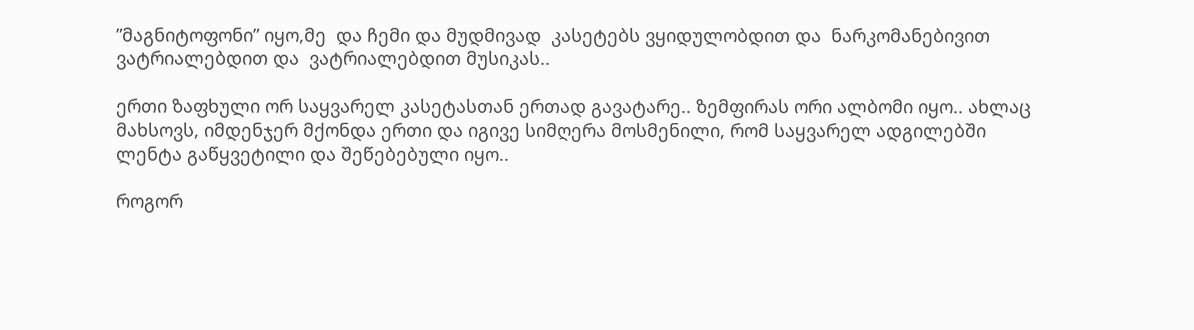”მაგნიტოფონი” იყო,მე  და ჩემი და მუდმივად  კასეტებს ვყიდულობდით და  ნარკომანებივით  ვატრიალებდით და  ვატრიალებდით მუსიკას..

ერთი ზაფხული ორ საყვარელ კასეტასთან ერთად გავატარე.. ზემფირას ორი ალბომი იყო.. ახლაც მახსოვს, იმდენჯერ მქონდა ერთი და იგივე სიმღერა მოსმენილი, რომ საყვარელ ადგილებში ლენტა გაწყვეტილი და შეწებებული იყო..

როგორ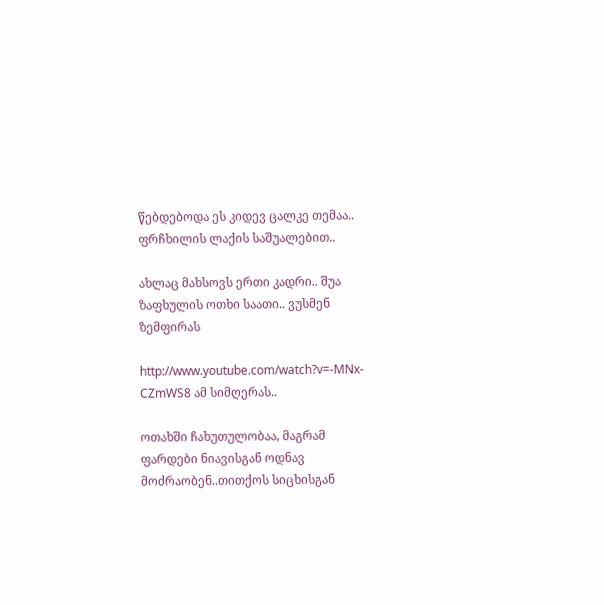წებდებოდა ეს კიდევ ცალკე თემაა.. ფრჩხილის ლაქის საშუალებით..

ახლაც მახსოვს ერთი კადრი.. შუა ზაფხულის ოთხი საათი.. ვუსმენ ზემფირას

http://www.youtube.com/watch?v=-MNx-CZmWS8 ამ სიმღერას..

ოთახში ჩახუთულობაა, მაგრამ ფარდები ნიავისგან ოდნავ მოძრაობენ..თითქოს სიცხისგან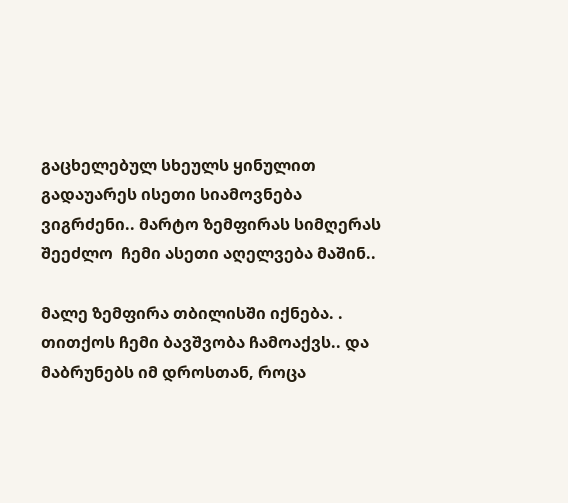გაცხელებულ სხეულს ყინულით გადაუარეს ისეთი სიამოვნება ვიგრძენი.. მარტო ზემფირას სიმღერას შეეძლო  ჩემი ასეთი აღელვება მაშინ..

მალე ზემფირა თბილისში იქნება. . თითქოს ჩემი ბავშვობა ჩამოაქვს.. და მაბრუნებს იმ დროსთან, როცა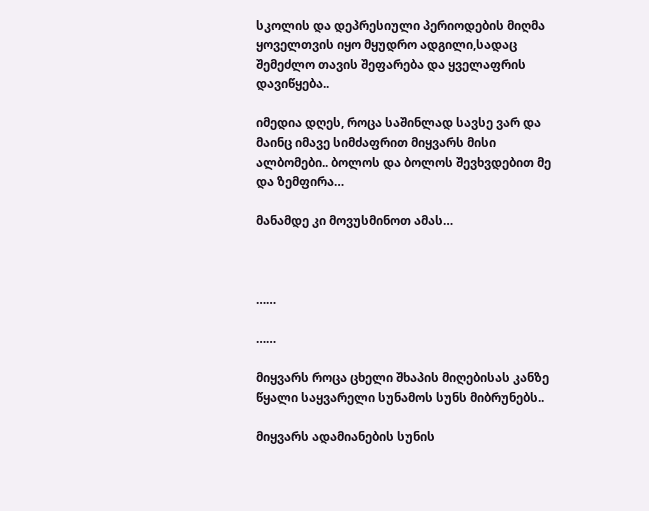სკოლის და დეპრესიული პერიოდების მიღმა ყოველთვის იყო მყუდრო ადგილი,სადაც შემეძლო თავის შეფარება და ყველაფრის დავიწყება..

იმედია დღეს, როცა საშინლად სავსე ვარ და მაინც იმავე სიმძაფრით მიყვარს მისი ალბომები.. ბოლოს და ბოლოს შევხვდებით მე და ზემფირა…

მანამდე კი მოვუსმინოთ ამას…



……

……

მიყვარს როცა ცხელი შხაპის მიღებისას კანზე წყალი საყვარელი სუნამოს სუნს მიბრუნებს..

მიყვარს ადამიანების სუნის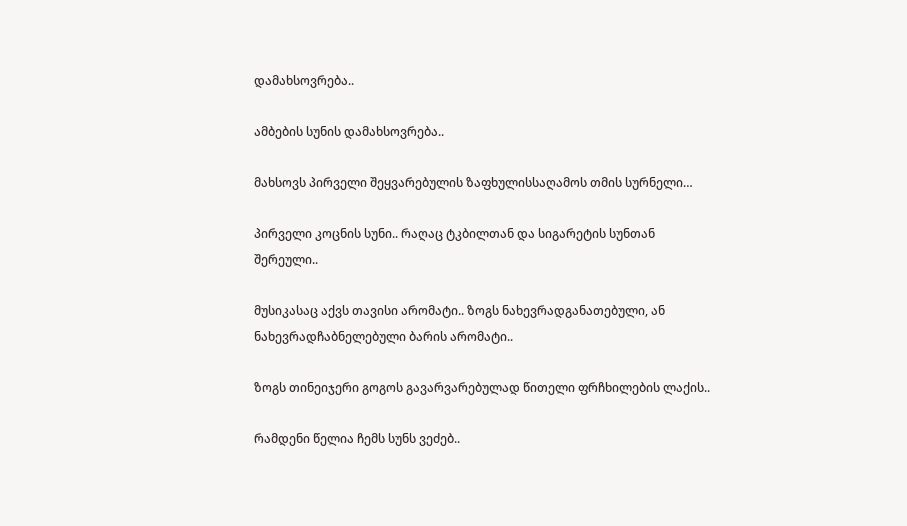დამახსოვრება..

ამბების სუნის დამახსოვრება..

მახსოვს პირველი შეყვარებულის ზაფხულისსაღამოს თმის სურნელი…

პირველი კოცნის სუნი.. რაღაც ტკბილთან და სიგარეტის სუნთან შერეული..

მუსიკასაც აქვს თავისი არომატი.. ზოგს ნახევრადგანათებული, ან ნახევრადჩაბნელებული ბარის არომატი..

ზოგს თინეიჯერი გოგოს გავარვარებულად წითელი ფრჩხილების ლაქის..

რამდენი წელია ჩემს სუნს ვეძებ..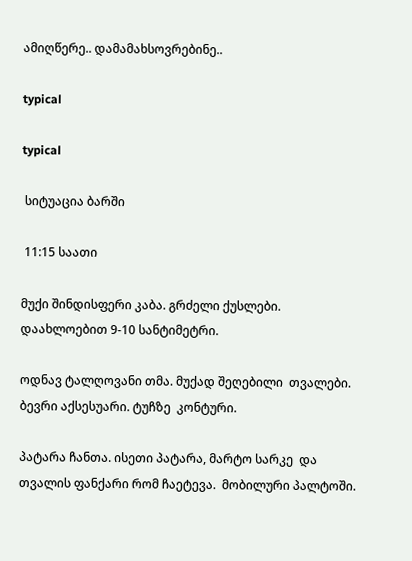ამიღწერე.. დამამახსოვრებინე..

typical

typical

 სიტუაცია ბარში

 11:15 საათი

მუქი შინდისფერი კაბა. გრძელი ქუსლები.  დაახლოებით 9-10 სანტიმეტრი.

ოდნავ ტალღოვანი თმა. მუქად შეღებილი  თვალები. ბევრი აქსესუარი. ტუჩზე  კონტური.

პატარა ჩანთა. ისეთი პატარა, მარტო სარკე  და თვალის ფანქარი რომ ჩაეტევა.  მობილური პალტოში.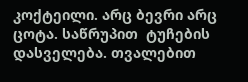კოქტეილი. არც ბევრი არც ცოტა. საწრუპით  ტუჩების დასველება. თვალებით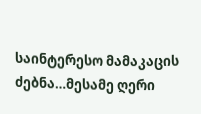საინტერესო მამაკაცის ძებნა…მესამე ღერი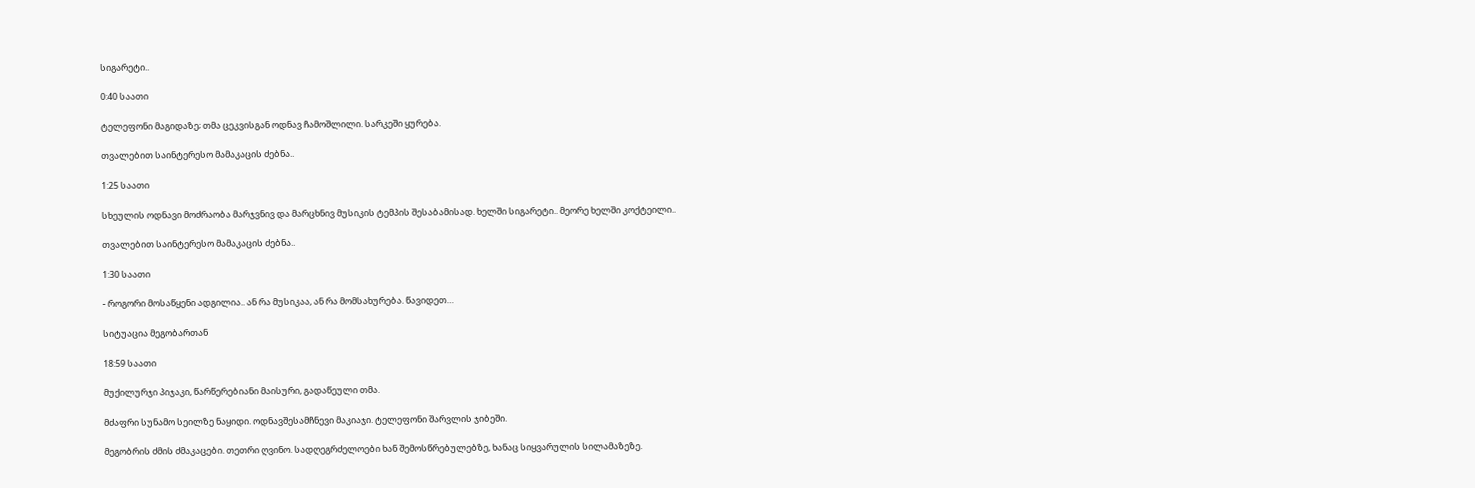სიგარეტი..

0:40 საათი

ტელეფონი მაგიდაზე; თმა ცეკვისგან ოდნავ ჩამოშლილი. სარკეში ყურება.

თვალებით საინტერესო მამაკაცის ძებნა..

1:25 საათი

სხეულის ოდნავი მოძრაობა მარჯვნივ და მარცხნივ მუსიკის ტემპის შესაბამისად. ხელში სიგარეტი.. მეორე ხელში კოქტეილი..

თვალებით საინტერესო მამაკაცის ძებნა..

1:30 საათი

- როგორი მოსაწყენი ადგილია.. ან რა მუსიკაა, ან რა მომსახურება. წავიდეთ…

სიტუაცია მეგობართან

18:59 საათი

მუქილურჯი პიჯაკი, წარწერებიანი მაისური, გადაწეული თმა.

მძაფრი სუნამო სეილზე ნაყიდი. ოდნავშესამჩნევი მაკიაჯი. ტელეფონი შარვლის ჯიბეში.

მეგობრის ძმის ძმაკაცები. თეთრი ღვინო. სადღეგრძელოები ხან შემოსწრებულებზე, ხანაც სიყვარულის სილამაზეზე.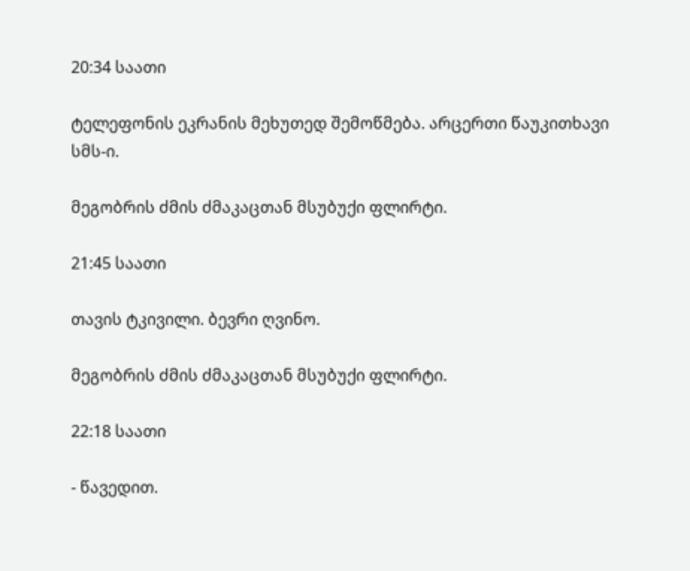20:34 საათი

ტელეფონის ეკრანის მეხუთედ შემოწმება. არცერთი წაუკითხავი სმს-ი.

მეგობრის ძმის ძმაკაცთან მსუბუქი ფლირტი.

21:45 საათი

თავის ტკივილი. ბევრი ღვინო.

მეგობრის ძმის ძმაკაცთან მსუბუქი ფლირტი.

22:18 საათი

- წავედით.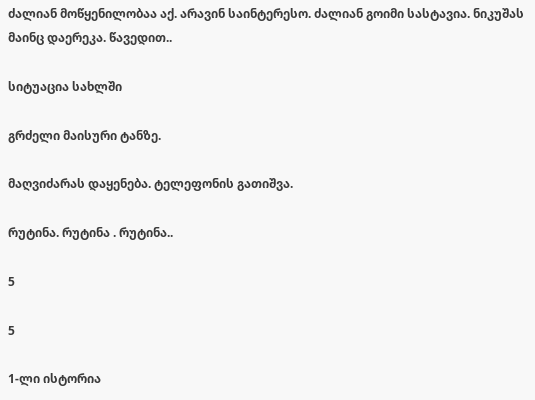ძალიან მოწყენილობაა აქ. არავინ საინტერესო. ძალიან გოიმი სასტავია. ნიკუშას მაინც დაერეკა. წავედით..

სიტუაცია სახლში

გრძელი მაისური ტანზე.

მაღვიძარას დაყენება. ტელეფონის გათიშვა.

რუტინა. რუტინა . რუტინა..

5

5

1-ლი ისტორია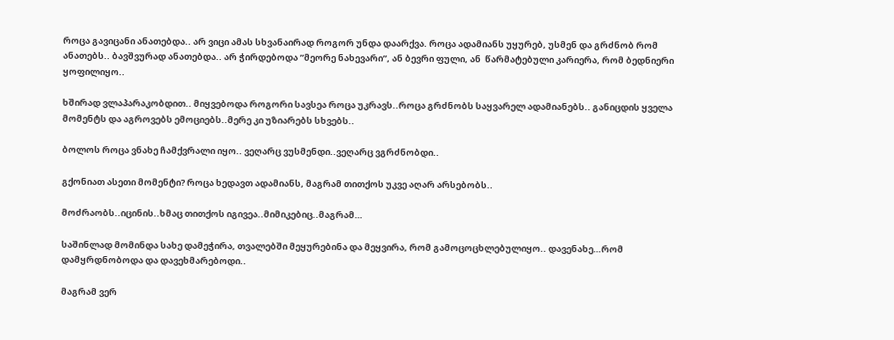როცა გავიცანი ანათებდა.. არ ვიცი ამას სხვანაირად როგორ უნდა დაარქვა. როცა ადამიანს უყურებ, უსმენ და გრძნობ რომ ანათებს.. ბავშვურად ანათებდა.. არ ჭირდებოდა ”მეორე ნახევარი”, ან ბევრი ფული, ან  წარმატებული კარიერა, რომ ბედნიერი ყოფილიყო..

ხშირად ვლაპარაკობდით.. მიყვებოდა როგორი სავსეა როცა უკრავს..როცა გრძნობს საყვარელ ადამიანებს.. განიცდის ყველა მომენტს და აგროვებს ემოციებს..მერე კი უზიარებს სხვებს..

ბოლოს როცა ვნახე ჩამქვრალი იყო.. ვეღარც ვუსმენდი..ვეღარც ვგრძნობდი..

გქონიათ ასეთი მომენტი? როცა ხედავთ ადამიანს, მაგრამ თითქოს უკვე აღარ არსებობს..

მოძრაობს..იცინის..ხმაც თითქოს იგივეა..მიმიკებიც..მაგრამ…

საშინლად მომინდა სახე დამეჭირა, თვალებში მეყურებინა და მეყვირა, რომ გამოცოცხლებულიყო.. დავენახე…რომ დამყრდნობოდა და დავეხმარებოდი..

მაგრამ ვერ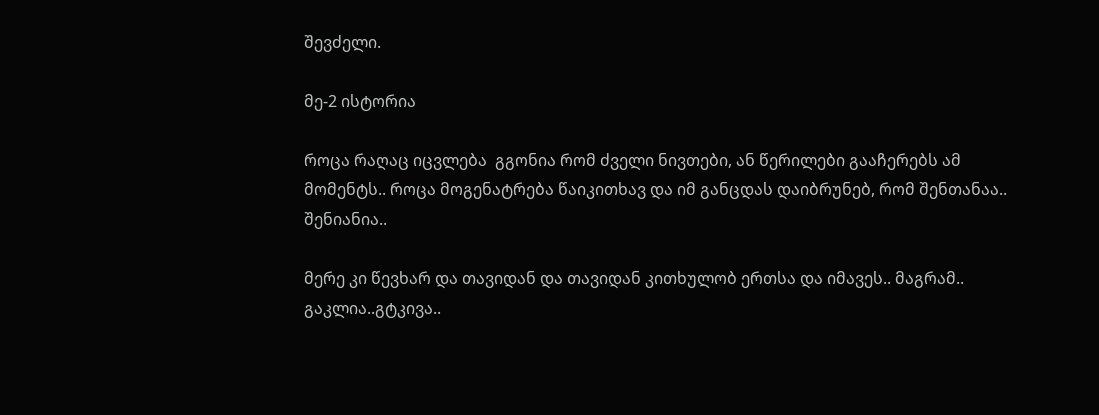შევძელი.

მე-2 ისტორია

როცა რაღაც იცვლება  გგონია რომ ძველი ნივთები, ან წერილები გააჩერებს ამ მომენტს.. როცა მოგენატრება წაიკითხავ და იმ განცდას დაიბრუნებ, რომ შენთანაა.. შენიანია..

მერე კი წევხარ და თავიდან და თავიდან კითხულობ ერთსა და იმავეს.. მაგრამ.. გაკლია..გტკივა..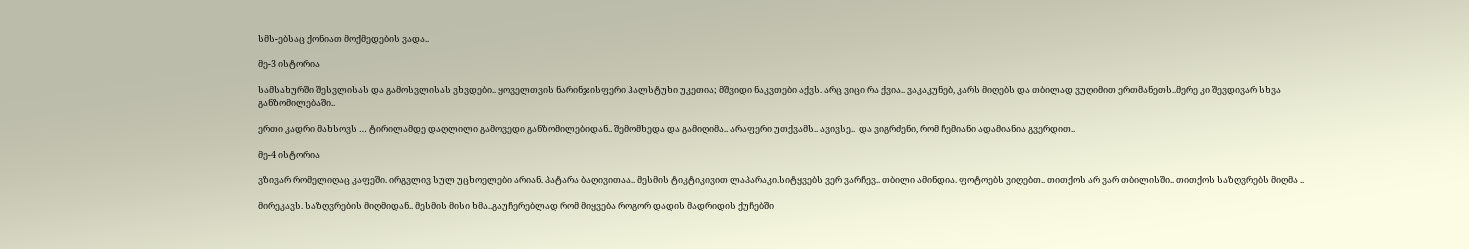სმს-ებსაც ქონიათ მოქმედების ვადა..

მე-3 ისტორია

სამსახურში შესვლისას და გამოსვლისას ვხვდები.. ყოველთვის ნარინჯისფერი ჰალსტუხი უკეთია; მშვიდი ნაკვთები აქვს. არც ვიცი რა ქვია.. ვაკაკუნებ, კარს მიღებს და თბილად ვუღიმით ერთმანეთს..მერე კი შევდივარ სხვა განზომილებაში..

ერთი კადრი მახსოვს … ტირილამდე დაღლილი გამოვედი განზომილებიდან.. შემომხედა და გამიღიმა.. არაფერი უთქვამს.. ავივსე..  და ვიგრძენი, რომ ჩემიანი ადამიანია გვერდით..

მე-4 ისტორია

ვზივარ რომელიღაც კაფეში. ირგვლივ სულ უცხოელები არიან. პატარა ბაღივითაა.. მესმის ტიკტიკივით ლაპარაკი.სიტყვებს ვერ ვარჩევ.. თბილი ამინდია. ფოტოებს ვიღებთ.. თითქოს არ ვარ თბილისში.. თითქოს საზღვრებს მიღმა ..

მირეკავს. საზღვრების მიღმიდან.. მესმის მისი ხმა..გაუჩერებლად რომ მიყვება როგორ დადის მადრიდის ქუჩებში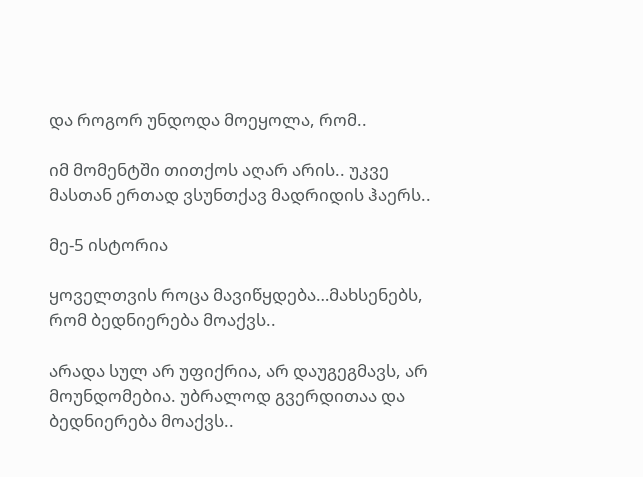და როგორ უნდოდა მოეყოლა, რომ..

იმ მომენტში თითქოს აღარ არის.. უკვე მასთან ერთად ვსუნთქავ მადრიდის ჰაერს..

მე-5 ისტორია

ყოველთვის როცა მავიწყდება…მახსენებს, რომ ბედნიერება მოაქვს..

არადა სულ არ უფიქრია, არ დაუგეგმავს, არ მოუნდომებია. უბრალოდ გვერდითაა და ბედნიერება მოაქვს..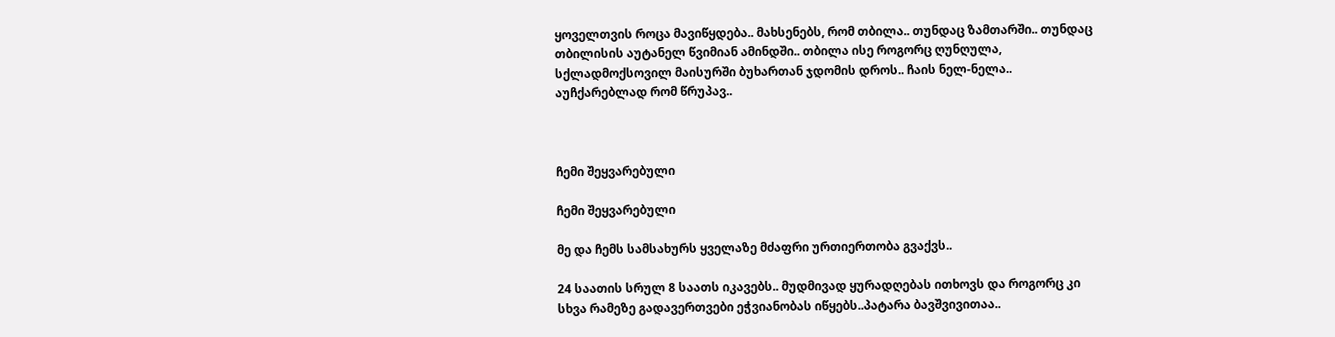ყოველთვის როცა მავიწყდება.. მახსენებს, რომ თბილა.. თუნდაც ზამთარში.. თუნდაც თბილისის აუტანელ წვიმიან ამინდში.. თბილა ისე როგორც ღუნღულა, სქლადმოქსოვილ მაისურში ბუხართან ჯდომის დროს.. ჩაის ნელ-ნელა.. აუჩქარებლად რომ წრუპავ..



ჩემი შეყვარებული

ჩემი შეყვარებული

მე და ჩემს სამსახურს ყველაზე მძაფრი ურთიერთობა გვაქვს..

24 საათის სრულ 8 საათს იკავებს.. მუდმივად ყურადღებას ითხოვს და როგორც კი სხვა რამეზე გადავერთვები ეჭვიანობას იწყებს..პატარა ბავშვივითაა..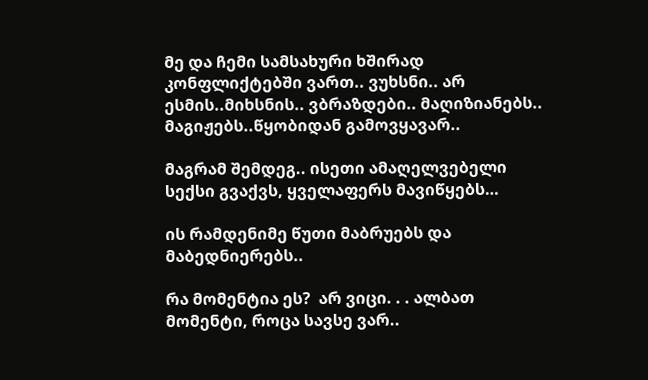მე და ჩემი სამსახური ხშირად კონფლიქტებში ვართ.. ვუხსნი.. არ ესმის..მიხსნის.. ვბრაზდები.. მაღიზიანებს.. მაგიჟებს..წყობიდან გამოვყავარ..

მაგრამ შემდეგ.. ისეთი ამაღელვებელი სექსი გვაქვს, ყველაფერს მავიწყებს…

ის რამდენიმე წუთი მაბრუებს და მაბედნიერებს..

რა მომენტია ეს?  არ ვიცი. . . ალბათ მომენტი, როცა სავსე ვარ..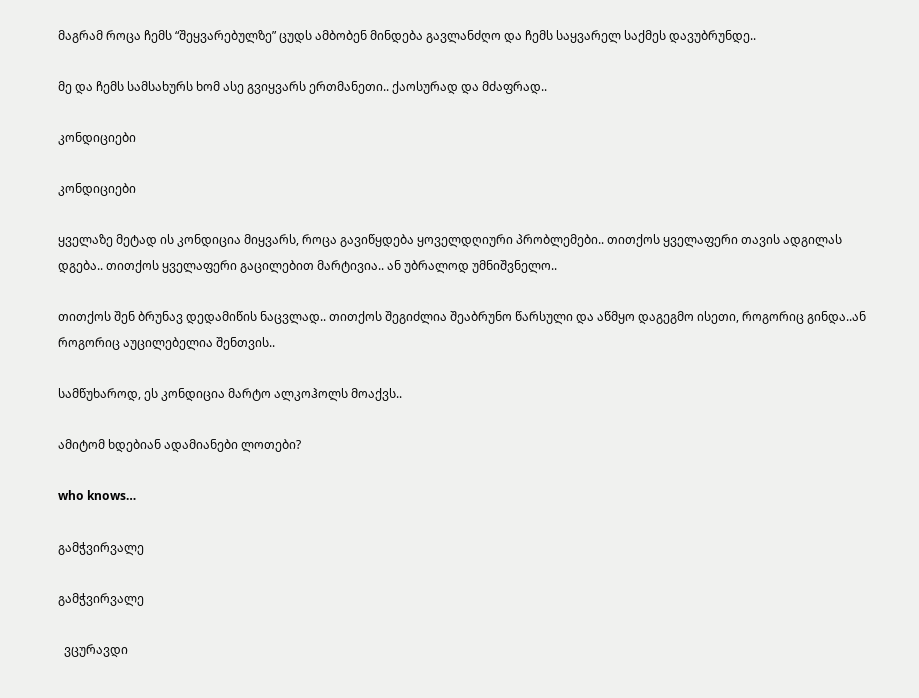მაგრამ როცა ჩემს “შეყვარებულზე” ცუდს ამბობენ მინდება გავლანძღო და ჩემს საყვარელ საქმეს დავუბრუნდე..

მე და ჩემს სამსახურს ხომ ასე გვიყვარს ერთმანეთი.. ქაოსურად და მძაფრად..

კონდიციები

კონდიციები

ყველაზე მეტად ის კონდიცია მიყვარს, როცა გავიწყდება ყოველდღიური პრობლემები.. თითქოს ყველაფერი თავის ადგილას დგება.. თითქოს ყველაფერი გაცილებით მარტივია.. ან უბრალოდ უმნიშვნელო..

თითქოს შენ ბრუნავ დედამიწის ნაცვლად.. თითქოს შეგიძლია შეაბრუნო წარსული და აწმყო დაგეგმო ისეთი, როგორიც გინდა..ან როგორიც აუცილებელია შენთვის..

სამწუხაროდ, ეს კონდიცია მარტო ალკოჰოლს მოაქვს..

ამიტომ ხდებიან ადამიანები ლოთები?

who knows…

გამჭვირვალე

გამჭვირვალე

  ვცურავდი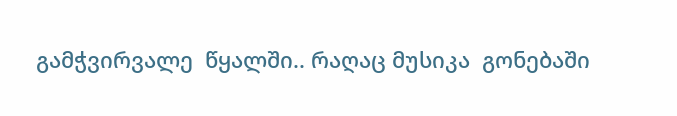გამჭვირვალე  წყალში.. რაღაც მუსიკა  გონებაში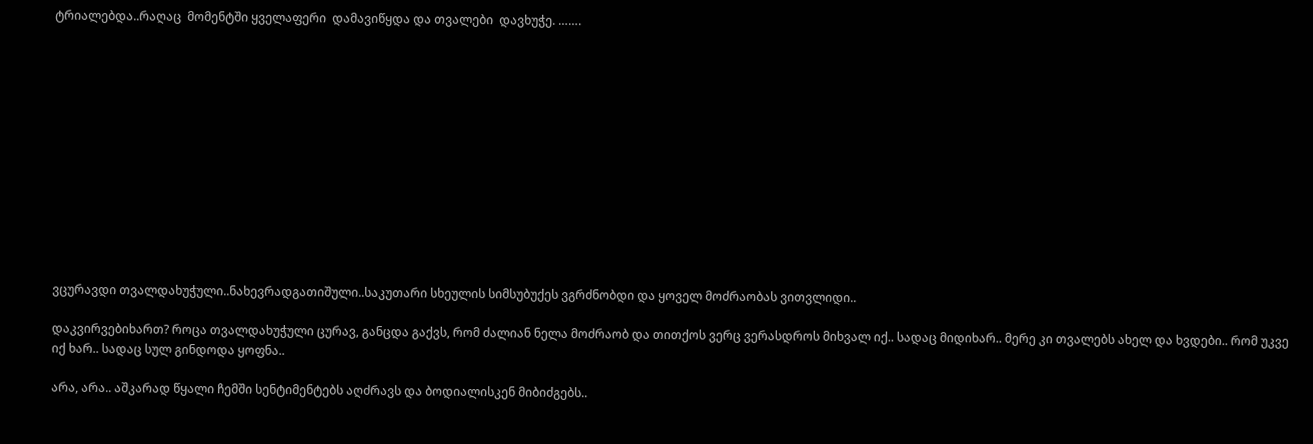ტრიალებდა..რაღაც  მომენტში ყველაფერი  დამავიწყდა და თვალები  დავხუჭე. …….













ვცურავდი თვალდახუჭული..ნახევრადგათიშული..საკუთარი სხეულის სიმსუბუქეს ვგრძნობდი და ყოველ მოძრაობას ვითვლიდი..

დაკვირვებიხართ? როცა თვალდახუჭული ცურავ, განცდა გაქვს, რომ ძალიან ნელა მოძრაობ და თითქოს ვერც ვერასდროს მიხვალ იქ.. სადაც მიდიხარ.. მერე კი თვალებს ახელ და ხვდები.. რომ უკვე იქ ხარ.. სადაც სულ გინდოდა ყოფნა..

არა, არა.. აშკარად წყალი ჩემში სენტიმენტებს აღძრავს და ბოდიალისკენ მიბიძგებს..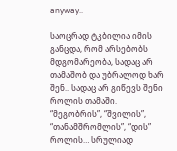anyway..

საოცრად ტკბილია იმის განცდა, რომ არსებობს მდგომარეობა, სადაც არ თამაშობ და უბრალოდ ხარ შენ.. სადაც არ გიწევს შენი როლის თამაში. “მეგობრის”, “შვილის”, “თანამშრომლის”, “დის” როლის… სრულიად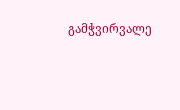გამჭვირვალე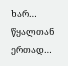ხარ… წყალთან ერთად…